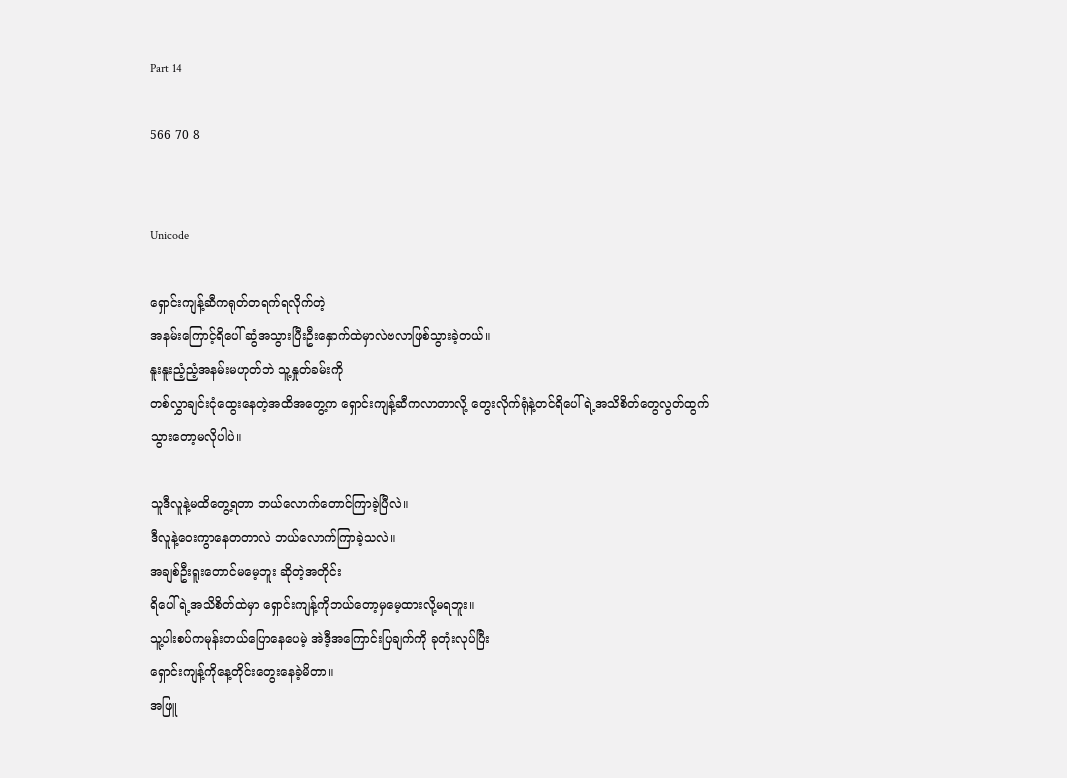Part 14

566 70 8


Unicode

ရှောင်းကျန့်ဆီကရုတ်တရက်ရလိုက်တဲ့
အနမ်းကြောင့်ရိပေါ် ဆွံအသွားပြီးဦးနှောက်ထဲမှာလဲဗလာဖြစ်သွားခဲ့တယ်။
နူးနူးညံ့ညံ့အနမ်းမဟုတ်ဘဲ သူ့နှုတ်ခမ်းကို
တစ်လွှာချင်းငုံထွေးနေတဲ့အထိအတွေ့က ရှောင်းကျန့်ဆီကလာတာလို့ တွေးလိုက်ရုံနဲ့တင်ရိပေါ်ရဲ့အသိစိတ်တွေလွတ်ထွက်သွားတော့မလိုပါပဲ။

သူဒီလူနဲ့မထိတွေ့ရတာ ဘယ်လောက်တောင်ကြာခဲ့ပြီလဲ။
ဒီလူနဲ့ဝေးကွာနေတတာလဲ ဘယ်လောက်ကြာခဲ့သလဲ။
အချစ်ဦးရူးတောင်မမေ့ဘူး ဆိုတဲ့အတိုင်း
ရိပေါ်ရဲ့အသိစိတ်ထဲမှာ ရှောင်းကျန့်ကိုဘယ်တော့မှမေ့ထားလို့မရဘူး။
သူ့ပါးစပ်ကမုန်းတယ်ပြောနေပေမဲ့ အဲဒီ့အကြောင်းပြချက်ကို ခုတုံးလုပ်ပြီး
ရှောင်းကျန့်ကိုနေ့တိုင်းတွေးနေခဲ့မိတာ။
အဖြူ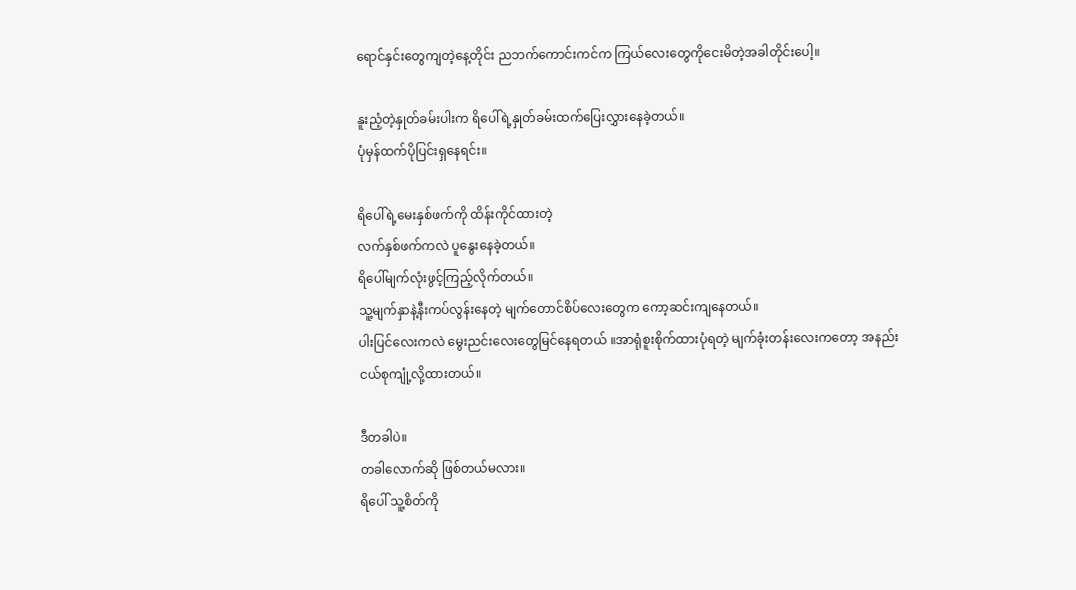ရောင်နှင်းတွေကျတဲ့နေ့တိုင်း ညဘက်ကောင်းကင်က ကြယ်လေးတွေကိုငေးမိတဲ့အခါတိုင်းပေါ့။

နူးညံ့တဲ့နှုတ်ခမ်းပါးက ရိပေါ်ရဲ့နှုတ်ခမ်းထက်ပြေးလွှားနေခဲ့တယ်။
ပုံမှန်ထက်ပိုပြင်းရှနေရင်း။

ရိပေါ်ရဲ့မေးနှစ်ဖက်ကို ထိန်းကိုင်ထားတဲ့
လက်နှစ်ဖက်ကလဲ ပူနွေးနေခဲ့တယ်။
ရိပေါ်မျက်လုံးဖွင့်ကြည့်လိုက်တယ်။
သူ့မျက်နှာနဲ့နီးကပ်လွန်းနေတဲ့ မျက်တောင်စိပ်လေးတွေက ကော့ဆင်းကျနေတယ်။
ပါးပြင်လေးကလဲ မွေးညင်းလေးတွေမြင်နေရတယ် ။အာရုံစူးစိုက်ထားပုံရတဲ့ မျက်ခုံးတန်းလေးကတော့ အနည်းငယ်စုကျုံ့လို့ထားတယ်။

ဒီတခါပဲ။
တခါလောက်ဆို ဖြစ်တယ်မလား။
ရိပေါ် သူ့စိတ်ကို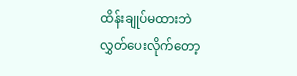ထိန်းချုပ်မထားဘဲ လွှတ်ပေးလိုက်တော့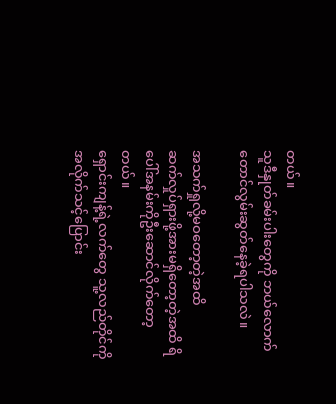တယ်။
သူဒီနှုတ်ခမ်းပါးတွေကို ဘယ်လောက်တောင်လွမ်းဆွတ်နေခဲ့ရပါသလဲ။

အသက်ရှုလို့မဝတော့တဲ့အထိ
ဆက်လှုပ်ရှားဖို့အားမရှိတော့တဲ့အထိ ရိပေါ်အနမ်းကိုဦးဆောင်လိုက်တော့တယ်။
ရှောင်းကျန့်ရဲ့လက်တွေ သူ့လည်တိုင်ကိုအလိုက်သင့်ပြောင်း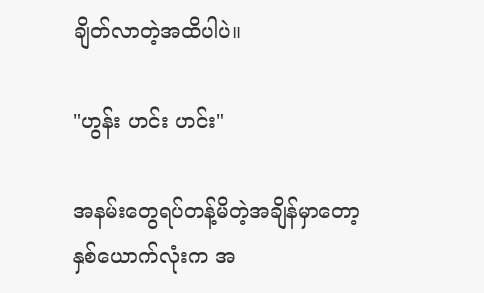ချိတ်လာတဲ့အထိပါပဲ။

"ဟွန်း ဟင်း ဟင်း"

အနမ်းတွေရပ်တန့်မိတဲ့အချိန်မှာတော့
နှစ်ယောက်လုံးက အ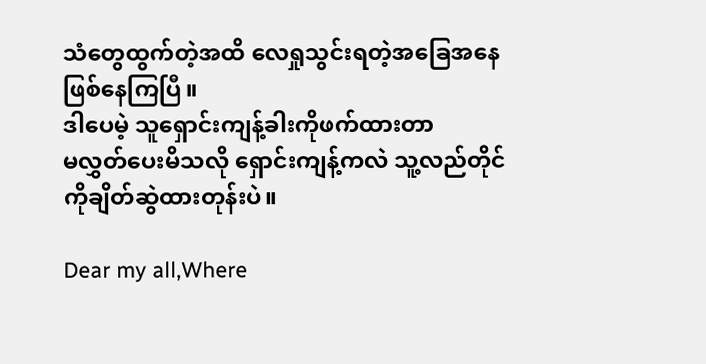သံတွေထွက်တဲ့အထိ လေရှုသွင်းရတဲ့အခြေအနေဖြစ်နေကြပြီ။
ဒါပေမဲ့ သူရှောင်းကျန့်ခါးကိုဖက်ထားတာ
မလွှတ်ပေးမိသလို ရှောင်းကျန့်ကလဲ သူ့လည်တိုင်ကိုချိတ်ဆွဲထားတုန်းပဲ။

Dear my all,Where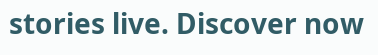stories live. Discover now